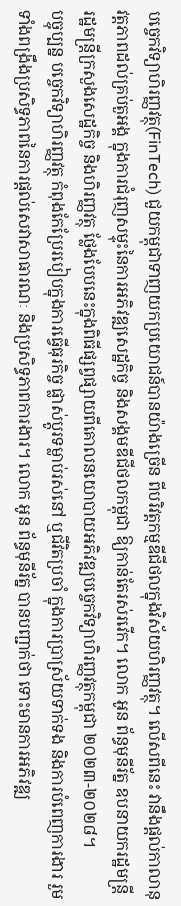បច្ចេកវិទ្យាហិរញ្ញវត្ថុ(FinTech) ជួយកម្ពុជាទាញយកប្រយោជន៍បានយ៉ាងច្រើន ពីបរិវត្តកម្មឌីជីថលក្នុងវិស័យហិរញ្ញវត្ថុ។ លើសពីនេះ វានឹងផ្តល់កាលានុវត្តភាពដល់គ្រប់តួអង្គ ក្នុងការជំរុញសម្ទុះនៃការអភិវឌ្ឍសេដ្ឋកិច្ច និងសង្គមឌីជីថលកម្ពុជា ឱ្យកាន់តែរស់រវើក។ លោក អូន ព័ន្ធមុនីរ័ត្ន ឧបនាយករដ្ឋមន្ត្រី រដ្ឋមន្ត្រីក្រសួងសេដ្ឋកិច្ច និងហិរញ្ញវត្ថុ ថ្លែងបែបនេះក្នុងពិធីផ្សព្វផ្សាយពីគោលនយោបាយអភិវឌ្ឍបច្ចេកវិទ្យាហិរញ្ញវត្ថុកម្ពុជា ២០២៣-២០២៨។
បច្ចុប្បន្ន បច្ចេកវិទ្យាហិរញ្ញវត្ថុ កំពុងកែប្រែរបៀបក្នុងការធ្វើធុរកិច្ច ផ្លាស់ប្តូរទម្លាប់រស់នៅ ឬជីវិតប្រចាំ ក្នុងការប្រាស្រ័យទាក់ទង និងការបំពេញការងារ រួមទាំងពង្រឹងប្រសិទ្ធភាពនៃការផ្តល់សេវាសាធារណៈ និងប្រសិទ្ធភាពការងារ។ លោក អូន ព័ន្ធមុនីរ័ត្ន បានបញ្ជាក់ថា ទោះមានការអភិវឌ្ឍ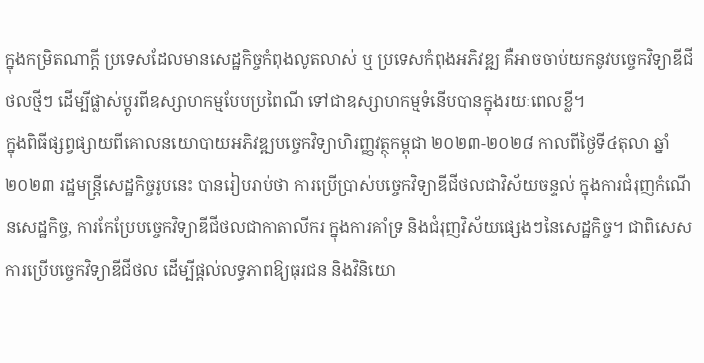ក្នុងកម្រិតណាក្តី ប្រទេសដែលមានសេដ្ឋកិច្ចកំពុងលូតលាស់ ឬ ប្រទេសកំពុងអភិវឌ្ឍ គឺអាចចាប់យកនូវបច្ចេកវិទ្យាឌីជីថលថ្មីៗ ដើម្បីផ្លាស់ប្តូរពីឧស្សាហកម្មបែបប្រពៃណី ទៅជាឧស្សាហកម្មទំនើបបានក្នុងរយៈពេលខ្លី។
ក្នុងពិធីផ្សព្វផ្សាយពីគោលនយោបាយអភិវឌ្ឍបច្ចេកវិទ្យាហិរញ្ញវត្ថុកម្ពុជា ២០២៣-២០២៨ កាលពីថ្ងៃទី៤តុលា ឆ្នាំ២០២៣ រដ្ឋមន្ត្រីសេដ្ឋកិច្ចរូបនេះ បានរៀបរាប់ថា ការប្រើប្រាស់បច្ចេកវិទ្យាឌីជីថលជាវិស័យចន្ទល់ ក្នុងការជំរុញកំណើនសេដ្ឋកិច្ច, ការកែប្រែបច្ចេកវិទ្យាឌីជីថលជាកាតាលីករ ក្នុងការគាំទ្រ និងជំរុញវិស័យផ្សេងៗនៃសេដ្ឋកិច្ច។ ជាពិសេស ការប្រើបច្ចេកវិទ្យាឌីជីថល ដើម្បីផ្តល់លទ្ធភាពឱ្យធុរជន និងវិនិយោ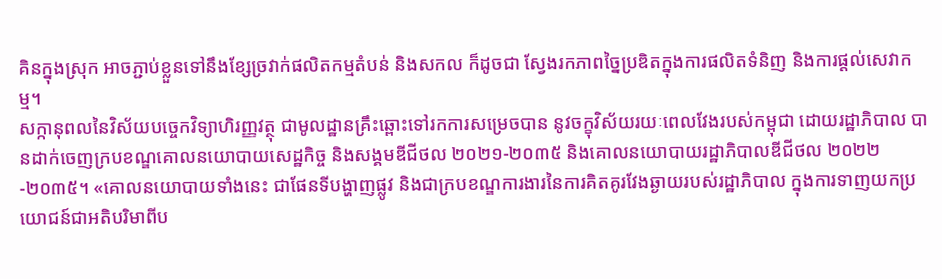គិនក្នុងស្រុក អាចភ្ជាប់ខ្លួនទៅនឹងខ្សែច្រវាក់ផលិតកម្មតំបន់ និងសកល ក៏ដូចជា ស្វែងរកភាពច្នៃប្រឌិតក្នុងការផលិតទំនិញ និងការផ្តល់សេវាកម្ម។
សក្កានុពលនៃវិស័យបច្ចេកវិទ្យាហិរញ្ញវត្ថុ ជាមូលដ្ឋានគ្រឹះឆ្ពោះទៅរកការសម្រេចបាន នូវចក្ខុវិស័យរយៈពេលវែងរបស់កម្ពុជា ដោយរដ្ឋាភិបាល បានដាក់ចេញក្របខណ្ឌគោលនយោបាយសេដ្ឋកិច្ច និងសង្គមឌីជីថល ២០២១-២០៣៥ និងគោលនយោបាយរដ្ឋាភិបាលឌីជីថល ២០២២-២០៣៥។ «គោលនយោបាយទាំងនេះ ជាផែនទីបង្ហាញផ្លូវ និងជាក្របខណ្ឌការងារនៃការគិតគូរវែងឆ្ងាយរបស់រដ្ឋាភិបាល ក្នុងការទាញយកប្រយោជន៍ជាអតិបរិមាពីប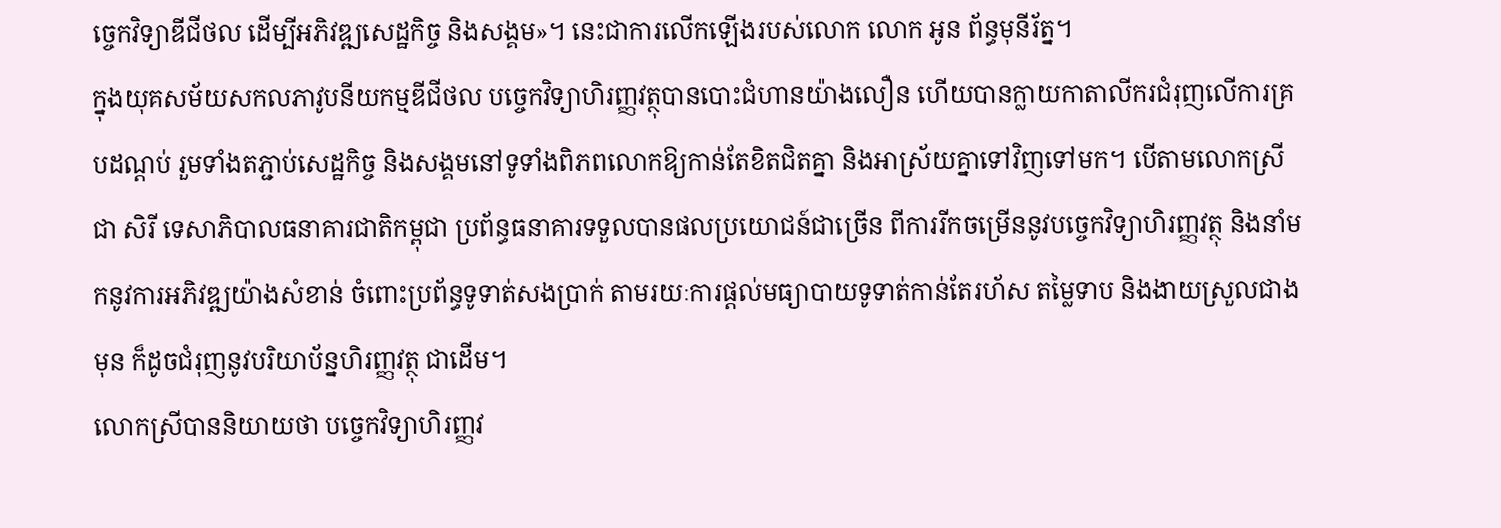ច្ចេកវិទ្យាឌីជីថល ដើម្បីអភិវឌ្ឍសេដ្ឋកិច្ច និងសង្គម»។ នេះជាការលើកឡើងរបស់លោក លោក អូន ព័ន្ធមុនីរ័ត្ន។
ក្នុងយុគសម័យសកលភាវូបនីយកម្មឌីជីថល បច្ចេកវិទ្យាហិរញ្ញវត្ថុបានបោះជំហានយ៉ាងលឿន ហើយបានក្លាយកាតាលីករជំរុញលើការគ្របដណ្តប់ រួមទាំងតភ្ជាប់សេដ្ឋកិច្ច និងសង្គមនៅទូទាំងពិភពលោកឱ្យកាន់តែខិតជិតគ្នា និងអាស្រ័យគ្នាទៅវិញទៅមក។ បើតាមលោកស្រី ជា សិរី ទេសាភិបាលធនាគារជាតិកម្ពុជា ប្រព័ន្ធធនាគារទទួលបានផលប្រយោជន៍ជាច្រើន ពីការរីកចម្រើននូវបច្ចេកវិទ្យាហិរញ្ញវត្ថុ និងនាំមកនូវការអភិវឌ្ឍយ៉ាងសំខាន់ ចំពោះប្រព័ន្ធទូទាត់សងប្រាក់ តាមរយៈការផ្តល់មធ្យាបាយទូទាត់កាន់តែរហ័ស តម្លៃទាប និងងាយស្រួលជាងមុន ក៏ដូចជំរុញនូវបរិយាប័ន្នហិរញ្ញវត្ថុ ជាដើម។
លោកស្រីបាននិយាយថា បច្ចេកវិទ្យាហិរញ្ញវ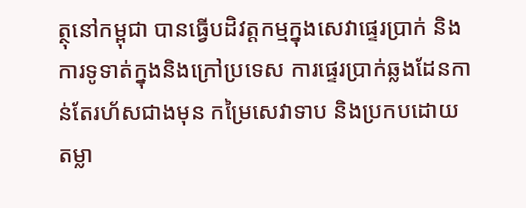ត្ថុនៅកម្ពុជា បានធ្វើបដិវត្តកម្មក្នុងសេវាផ្ទេរប្រាក់ និងការទូទាត់ក្នុងនិងក្រៅប្រទេស ការផ្ទេរប្រាក់ឆ្លងដែនកាន់តែរហ័សជាងមុន កម្រៃសេវាទាប និងប្រកបដោយតម្លា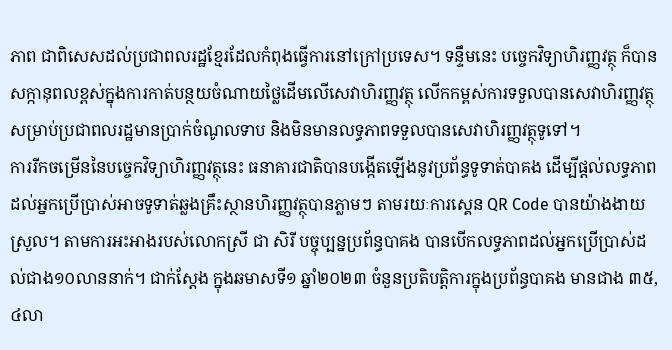ភាព ជាពិសេសដល់ប្រជាពលរដ្ឋខ្មែរដែលកំពុងធ្វើការនៅក្រៅប្រទេស។ ទន្ទឹមនេះ បច្ចេកវិទ្យាហិរញ្ញវត្ថុ ក៏បានសក្កានុពលខ្ពស់ក្នុងការកាត់បន្ថយចំណាយថ្លៃដើមលើសេវាហិរញ្ញវត្ថុ លើកកម្ពស់ការទទួលបានសេវាហិរញ្ញវត្ថុ សម្រាប់ប្រជាពលរដ្ឋមានប្រាក់ចំណូលទាប និងមិនមានលទ្ធភាពទទួលបានសេវាហិរញ្ញវត្ថុទូទៅ។
ការរីកចម្រើននៃបច្ចេកវិទ្យាហិរញ្ញវត្ថុនេះ ធនាគារជាតិបានបង្កើតឡើងនូវប្រព័ន្ធទូទាត់បាគង ដើម្បីផ្តល់លទ្ធភាពដល់អ្នកប្រើប្រាស់អាចទូទាត់ឆ្លងគ្រឹះស្ថានហិរញ្ញវត្ថុបានភ្លាមៗ តាមរយៈការស្គេន QR Code បានយ៉ាងងាយស្រួល។ តាមការអះអាងរបស់លោកស្រី ជា សិរី បច្ចុប្បន្នប្រព័ន្ធបាគង បានបើកលទ្ធភាពដល់អ្នកប្រើប្រាស់ដល់ជាង១០លាននាក់។ ជាក់ស្តែង ក្នុងឆមាសទី១ ឆ្នាំ២០២៣ ចំនួនប្រតិបត្ដិការក្នុងប្រព័ន្ធបាគង មានជាង ៣៥,៤លា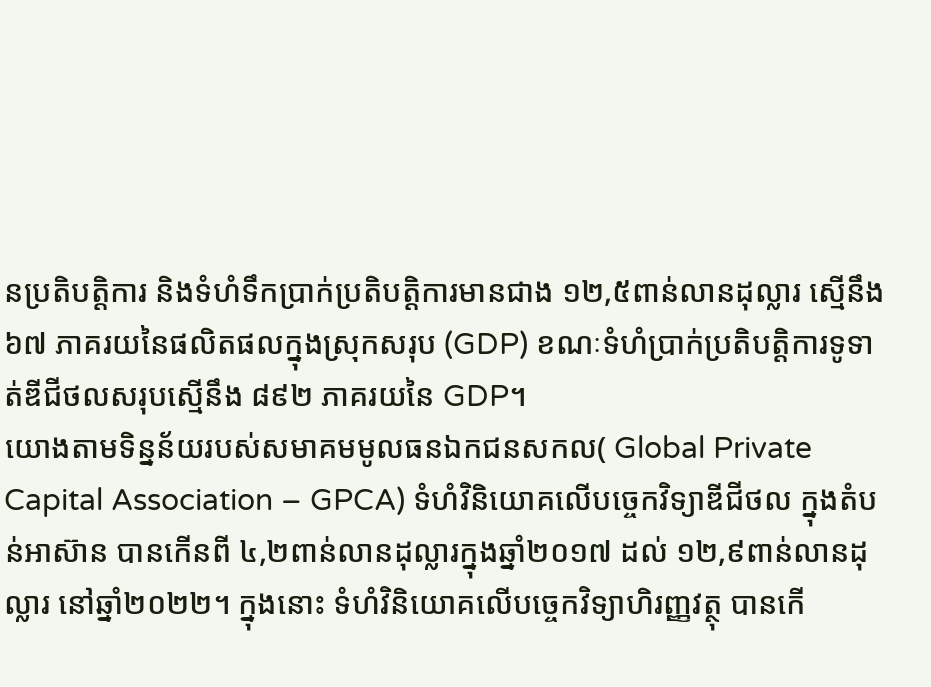នប្រតិបត្តិការ និងទំហំទឹកប្រាក់ប្រតិបត្ដិការមានជាង ១២,៥ពាន់លានដុល្លារ ស្មើនឹង ៦៧ ភាគរយនៃផលិតផលក្នុងស្រុកសរុប (GDP) ខណៈទំហំប្រាក់ប្រតិបត្ដិការទូទាត់ឌីជីថលសរុបស្មើនឹង ៨៩២ ភាគរយនៃ GDP។
យោងតាមទិន្នន័យរបស់សមាគមមូលធនឯកជនសកល( Global Private Capital Association – GPCA) ទំហំវិនិយោគលើបច្ចេកវិទ្យាឌីជីថល ក្នុងតំបន់អាស៊ាន បានកើនពី ៤,២ពាន់លានដុល្លារក្នុងឆ្នាំ២០១៧ ដល់ ១២,៩ពាន់លានដុល្លារ នៅឆ្នាំ២០២២។ ក្នុងនោះ ទំហំវិនិយោគលើបច្ចេកវិទ្យាហិរញ្ញវត្ថុ បានកើ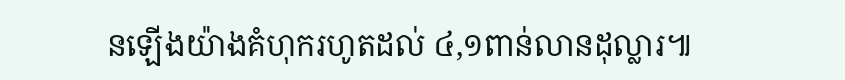នឡើងយ៉ាងគំហុករហូតដល់ ៤,១ពាន់លានដុល្លារ៕